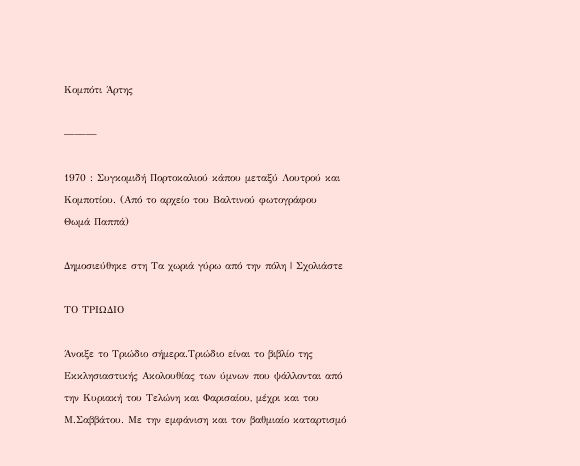Κομπότι Άρτης

———

1970 : Συγκομιδή Πορτοκαλιού κάπου μεταξύ Λουτρού και Κομποτίου. (Από το αρχείο του Βαλτινού φωτογράφου Θωμά Παππά)

Δημοσιεύθηκε στη Τα χωριά γύρω από την πόλη | Σχολιάστε

TΟ ΤΡΙΩΔΙΟ

Άνοιξε το Τριώδιο σήμερα.Τριώδιο είναι το βιβλίο της Εκκλησιαστικής Ακολουθίας των ύμνων που ψάλλονται από την Κυριακή του Τελώνη και Φαρισαίου, μέχρι και του Μ.Σαββάτου. Με την εμφάνιση και τον βαθμιαίο καταρτισμό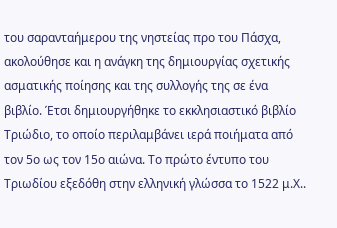του σαρανταήμερου της νηστείας προ του Πάσχα, ακολούθησε και η ανάγκη της δημιουργίας σχετικής ασματικής ποίησης και της συλλογής της σε ένα βιβλίο. Έτσι δημιουργήθηκε το εκκλησιαστικό βιβλίο Τριώδιο, το οποίο περιλαμβάνει ιερά ποιήματα από τον 5ο ως τον 15ο αιώνα. Το πρώτο έντυπο του Τριωδίου εξεδόθη στην ελληνική γλώσσα το 1522 μ.Χ..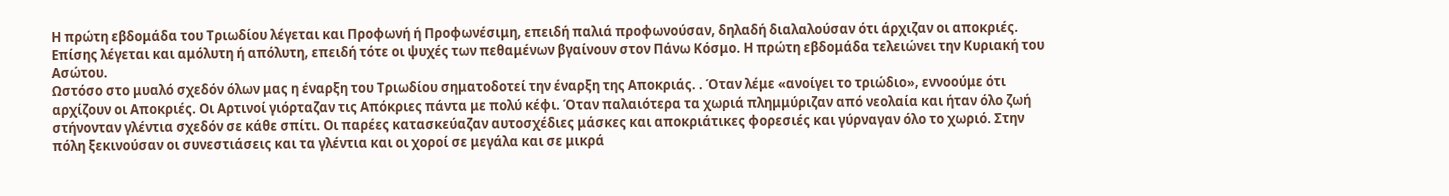Η πρώτη εβδομάδα του Τριωδίου λέγεται και Προφωνή ή Προφωνέσιμη, επειδή παλιά προφωνούσαν, δηλαδή διαλαλούσαν ότι άρχιζαν οι αποκριές. Επίσης λέγεται και αμόλυτη ή απόλυτη, επειδή τότε οι ψυχές των πεθαμένων βγαίνουν στον Πάνω Κόσμο. Η πρώτη εβδομάδα τελειώνει την Κυριακή του Ασώτου.
Ωστόσο στο μυαλό σχεδόν όλων μας η έναρξη του Τριωδίου σηματοδοτεί την έναρξη της Αποκριάς. . Όταν λέμε «ανοίγει το τριώδιο», εννοούμε ότι αρχίζουν οι Αποκριές. Οι Αρτινοί γιόρταζαν τις Απόκριες πάντα με πολύ κέφι. Όταν παλαιότερα τα χωριά πλημμύριζαν από νεολαία και ήταν όλο ζωή στήνονταν γλέντια σχεδόν σε κάθε σπίτι. Οι παρέες κατασκεύαζαν αυτοσχέδιες μάσκες και αποκριάτικες φορεσιές και γύρναγαν όλο το χωριό. Στην πόλη ξεκινούσαν οι συνεστιάσεις και τα γλέντια και οι χοροί σε μεγάλα και σε μικρά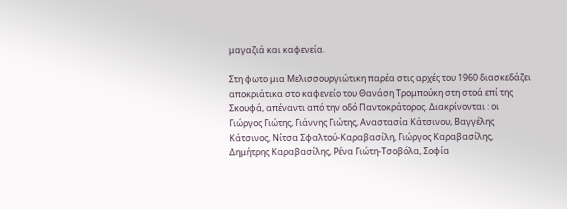μαγαζιά και καφενεία.

Στη φωτο μια Μελισσουργιώτικη παρέα στις αρχές του 1960 διασκεδάζει αποκριάτικα στο καφενείο του Θανάση Τρομπούκη στη στοά επί της Σκουφά, απέναντι από την οδό Παντοκράτορος. Διακρίνονται : οι Γιώργος Γιώτης, Γιάννης Γιώτης, Αναστασία Κάτσινου, Βαγγέλης Κάτσινος, Νίτσα Σφαλτού-Καραβασίλη, Γιώργος Καραβασίλης, Δημήτρης Καραβασίλης, Ρένα Γιώτη-Τσοβόλα, Σοφία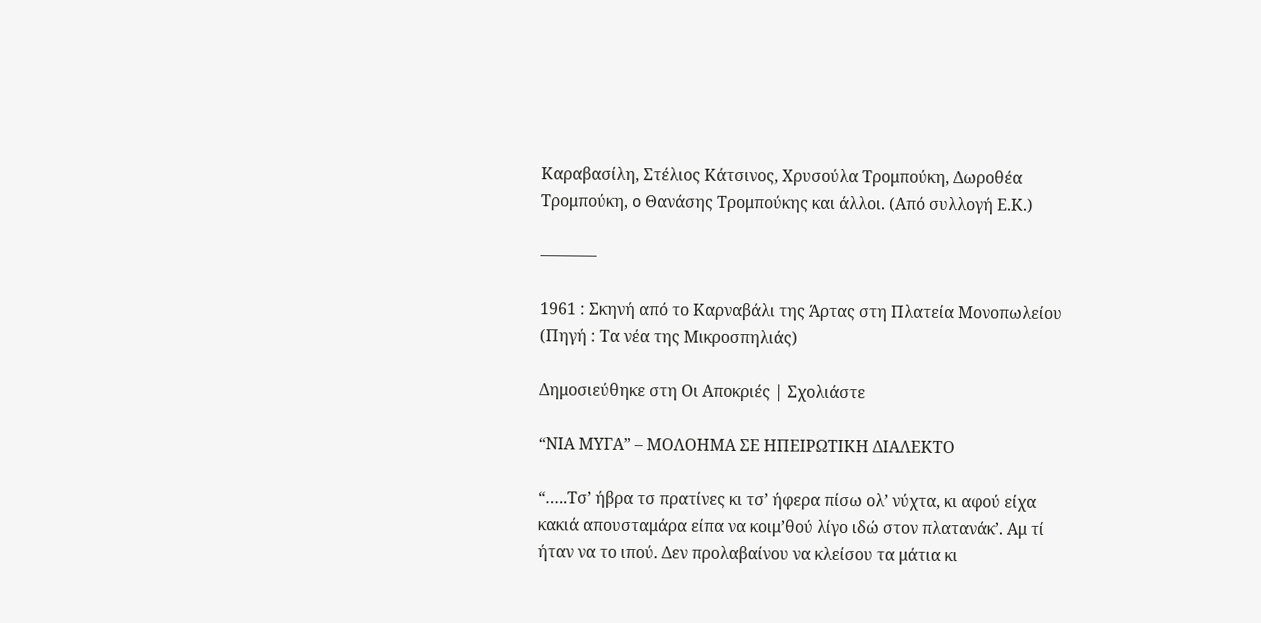Καραβασίλη, Στέλιος Κάτσινος, Χρυσούλα Τρομπούκη, Δωροθέα Τρομπούκη, o Θανάσης Τρομπούκης και άλλοι. (Από συλλογή Ε.Κ.)

———–

1961 : Σκηνή από το Καρναβάλι της Άρτας στη Πλατεία Μονοπωλείου (Πηγή : Τα νέα της Μικροσπηλιάς)

Δημοσιεύθηκε στη Οι Αποκριές | Σχολιάστε

“ΝΙΑ ΜΥΓΑ” – ΜΟΛΟΗΜΑ ΣΕ ΗΠΕΙΡΩΤΙΚΗ ΔΙΑΛΕΚΤΟ

“…..Τσ’ ήβρα τσ πρατίνες κι τσ’ ήφερα πίσω ολ’ νύχτα, κι αφού είχα κακιά απουσταμάρα είπα να κοιμ’θού λίγο ιδώ στον πλατανάκ’. Αμ τί ήταν να το ιπού. Δεν προλαβαίνου να κλείσου τα μάτια κι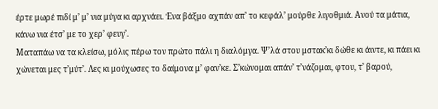έρτε μωρέ πιδί μ’ μ’ νια μύγα κι αρχνάει. Ένα βάξμο αχπάν απ’ το κεφάλ’ μούρθε λιγοθμιά. Ανού τα μάτια, κάνω νια έτσ’ με το χερ’ φευγ’.
Ματαπάω να τα κλείσω, μόλις πέρω τον πρώτο πάλι η διαλόμγα. Ψ’λά στου μστακ’κι δώθε κι άιντε, κι πάει κι χώνεται μες τ’μύτ’. Λες κι μούχωσες το δαίμονα μ’ φαν’κε. Σ’κώνομαι απάν’ τ’νάζομαι, φτου, τ’ βαρού,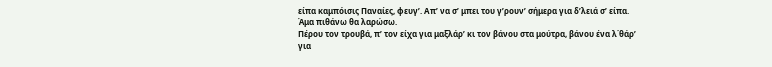είπα καμπόισις Παναίες, φευγ’. Απ’ να σ’ μπει του γ’ρουν’ σήμερα για δ’λειά σ’ είπα. Άμα πιθάνω θα λαρώσω.
Πέρου τον τρουβά, π’ τον είχα για μαξλάρ’ κι τον βάνου στα μούτρα, βάνου ένα λ΄θάρ’ για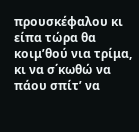προυσκέφαλου κι είπα τώρα θα κοιμ’θού νια τρίμα, κι να σ΄κωθώ να πάου σπίτ’ να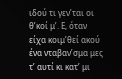ιδού τι γεν’ται οι θ’κοί μ’. Ε, όταν είχα κοιμ’θεί ακού ένα νταβαν’σμα μες τ’ αυτί κι κατ’ μι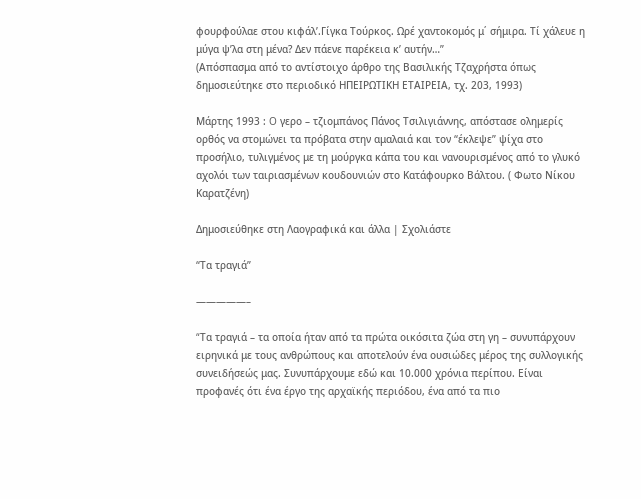φουρφούλαε στου κιφάλ’.Γίγκα Τούρκος. Ωρέ χαντοκομός μ΄ σήμιρα. Τί χάλευε η μύγα ψ’λα στη μένα? Δεν πάενε παρέκεια κ’ αυτήν…”
(Απόσπασμα από το αντίστοιχο άρθρο της Βασιλικής Τζαχρήστα όπως δημοσιεύτηκε στο περιοδικό ΗΠΕΙΡΩΤΙΚΗ ΕΤΑΙΡΕΙΑ, τχ. 203, 1993)

Μάρτης 1993 : O γερο – τζιομπάνος Πάνος Τσιλιγιάννης, απόστασε ολημερίς ορθός να στομώνει τα πρόβατα στην αμαλαιά και τον “έκλεψε” ψίχα στο προσήλιο, τυλιγμένος με τη μούργκα κάπα του και νανουρισμένος από το γλυκό αχολόι των ταιριασμένων κουδουνιών στο Κατάφουρκο Βάλτου. ( Φωτο Νίκου Καρατζένη)

Δημοσιεύθηκε στη Λαογραφικά και άλλα | Σχολιάστε

“Τα τραγιά”

—————–

“Tα τραγιά – τα οποία ήταν από τα πρώτα οικόσιτα ζώα στη γη – συνυπάρχουν ειρηνικά με τους ανθρώπους και αποτελούν ένα ουσιώδες μέρος της συλλογικής συνειδήσεώς μας. Συνυπάρχουμε εδώ και 10.000 χρόνια περίπου. Είναι προφανές ότι ένα έργο της αρχαϊκής περιόδου, ένα από τα πιο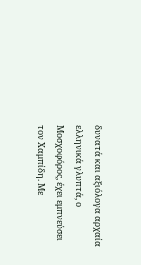δυνατά και αξιόλογα αρχαία ελληνικά γλυπτά, ο Μοσχοφόρος, έχει εμπνεύσει τον Χαμπίδη. Με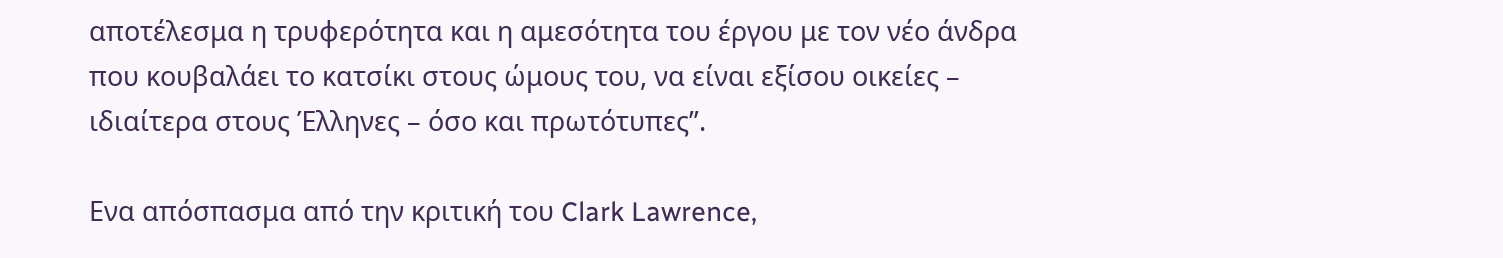αποτέλεσμα η τρυφερότητα και η αμεσότητα του έργου με τον νέο άνδρα που κουβαλάει το κατσίκι στους ώμους του, να είναι εξίσου οικείες – ιδιαίτερα στους Έλληνες – όσο και πρωτότυπες”.

Ενα απόσπασμα από την κριτική του Clark Lawrence,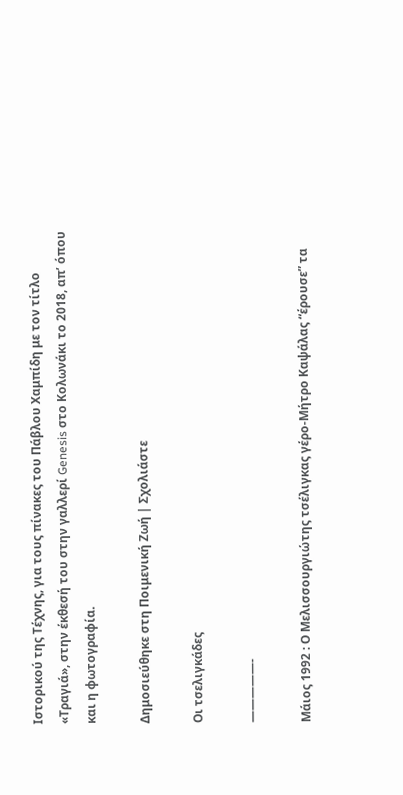Ιστορικού της Τέχνης, για τους πίνακες του Πάβλου Χαμπίδη με τον τίτλο «Τραγιά», στην έκθεσή του στην γαλλερί Genesis στο Κολωνάκι το 2018, απ’ όπου και η φωτογραφία.

Δημοσιεύθηκε στη Ποιμενική Ζωή | Σχολιάστε

Οι τσελιγκάδες

—————-

Μάιος 1992 : Ο Μελισσουργιώτης τσέλιγκας γέρο-Μήτρο Καψάλας “έρουσε” τα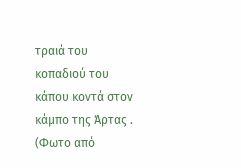τραιά του κοπαδιού του κάπου κοντά στον κάμπο της Άρτας . (Φωτο από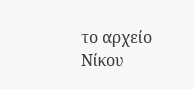το αρχείο Νίκου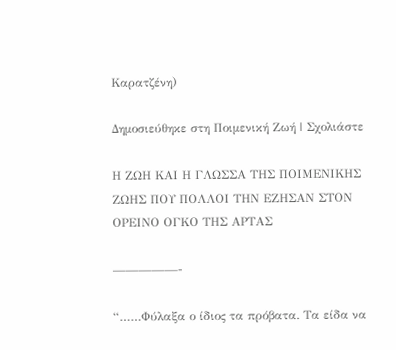Καρατζένη)

Δημοσιεύθηκε στη Ποιμενική Ζωή | Σχολιάστε

Η ΖΩΗ ΚΑΙ Η ΓΛΩΣΣΑ ΤΗΣ ΠΟΙΜΕΝΙΚΗΣ ΖΩΗΣ ΠΟΥ ΠΟΛΛΟΙ ΤΗΝ ΕΖΗΣΑΝ ΣΤΟΝ ΟΡΕΙΝΟ ΟΓΚΟ ΤΗΣ ΑΡΤΑΣ

—————-

“……Φύλαξα ο ίδιος τα πρόβατα. Τα είδα να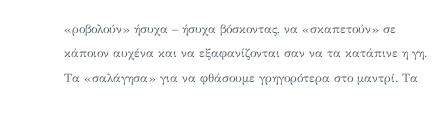«ροβολούν» ήσυχα – ήσυχα βόσκοντας, να «σκαπετούν» σε κάποιον αυχένα και να εξαφανίζονται σαν να τα κατάπινε η γη. Τα «σαλάγησα» για να φθάσουμε γρηγορότερα στο μαντρί. Τα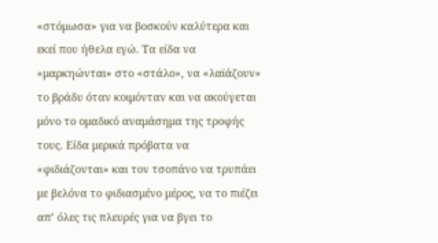«στόμωσα» για να βοσκούν καλύτερα και εκεί που ήθελα εγώ. Τα είδα να «μαρκηώνται» στο «στάλο», να «λαϊάζουν» το βράδυ όταν κοιμόνταν και να ακούγεται μόνο το ομαδικό αναμάσημα της τροφής τους. Είδα μερικά πρόβατα να «φιδιάζονται» και τον τσοπάνο να τρυπάει με βελόνα το φιδιασμένο μέρος, να το πιέζει απ’ όλες τις πλευρές για να βγει το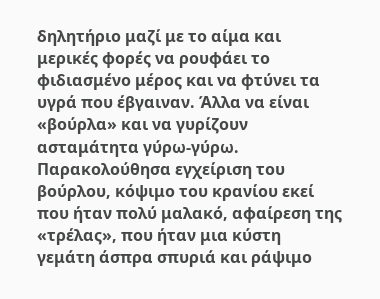δηλητήριο μαζί με το αίμα και μερικές φορές να ρουφάει το φιδιασμένο μέρος και να φτύνει τα υγρά που έβγαιναν. Άλλα να είναι «βούρλα» και να γυρίζουν ασταμάτητα γύρω-γύρω. Παρακολούθησα εγχείριση του βούρλου, κόψιμο του κρανίου εκεί που ήταν πολύ μαλακό, αφαίρεση της «τρέλας», που ήταν μια κύστη γεμάτη άσπρα σπυριά και ράψιμο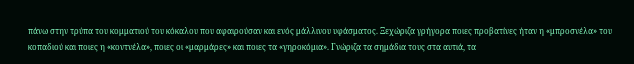πάνω στην τρύπα του κομματιού του κόκαλου που αφαιρούσαν και ενός μάλλινου υφάσματος. Ξεχώριζα γρήγορα ποιες προβατίνες ήταν η «μπροσνέλα» του κοπαδιού και ποιες η «κοντνέλα», ποιες οι «μαρμάρες» και ποιες τα «γηροκόμια». Γνώριζα τα σημάδια τους στα αυτιά, τα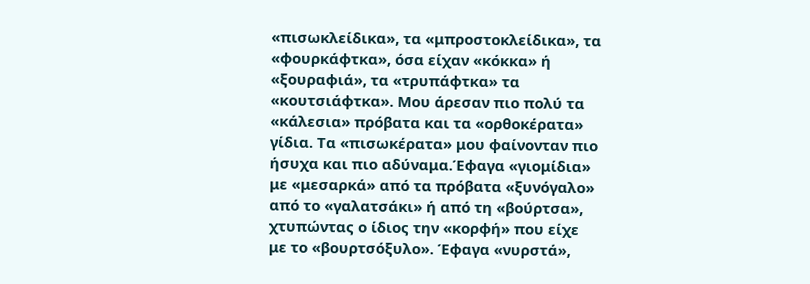«πισωκλείδικα», τα «μπροστοκλείδικα», τα «φουρκάφτκα», όσα είχαν «κόκκα» ή «ξουραφιά», τα «τρυπάφτκα» τα «κουτσιάφτκα». Μου άρεσαν πιο πολύ τα «κάλεσια» πρόβατα και τα «ορθοκέρατα» γίδια. Τα «πισωκέρατα» μου φαίνονταν πιο ήσυχα και πιο αδύναμα.Έφαγα «γιομίδια» με «μεσαρκά» από τα πρόβατα «ξυνόγαλο» από το «γαλατσάκι» ή από τη «βούρτσα», χτυπώντας ο ίδιος την «κορφή» που είχε με το «βουρτσόξυλο». Έφαγα «νυρστά»,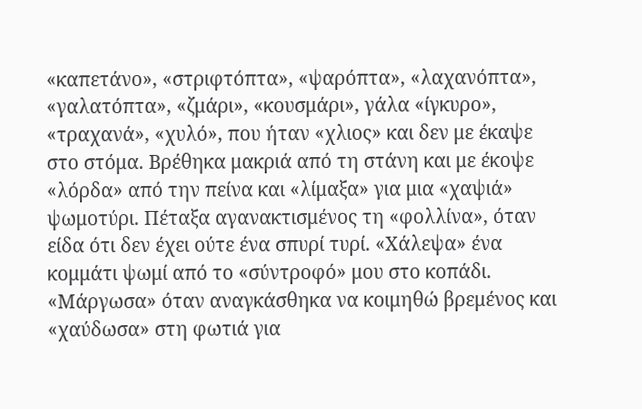«καπετάνο», «στριφτόπτα», «ψαρόπτα», «λαχανόπτα», «γαλατόπτα», «ζμάρι», «κουσμάρι», γάλα «ίγκυρο», «τραχανά», «χυλό», που ήταν «χλιος» και δεν με έκαψε στο στόμα. Βρέθηκα μακριά από τη στάνη και με έκοψε «λόρδα» από την πείνα και «λίμαξα» για μια «χαψιά» ψωμοτύρι. Πέταξα αγανακτισμένος τη «φολλίνα», όταν είδα ότι δεν έχει ούτε ένα σπυρί τυρί. «Χάλεψα» ένα κομμάτι ψωμί από το «σύντροφό» μου στο κοπάδι. «Μάργωσα» όταν αναγκάσθηκα να κοιμηθώ βρεμένος και «χαύδωσα» στη φωτιά για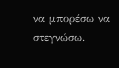να μπορέσω να στεγνώσω.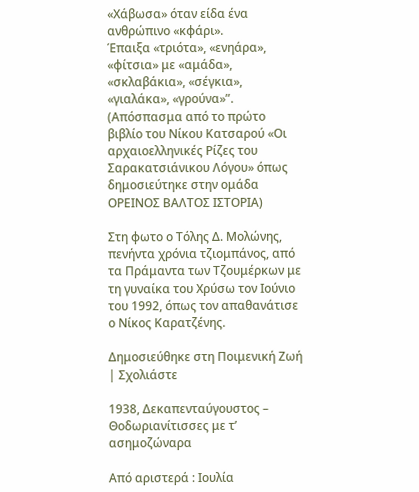«Χάβωσα» όταν είδα ένα ανθρώπινο «κφάρι».
Έπαιξα «τριότα», «ενηάρα», «φίτσια» με «αμάδα», «σκλαβάκια», «σέγκια», «γιαλάκα», «γρούνα»”.
(Απόσπασμα από το πρώτο βιβλίο του Νίκου Κατσαρού «Οι αρχαιοελληνικές Ρίζες του Σαρακατσιάνικου Λόγου» όπως δημοσιεύτηκε στην ομάδα ΟΡΕΙΝΟΣ ΒΑΛΤΟΣ ΙΣΤΟΡΙΑ)

Στη φωτο ο Τόλης Δ. Μολώνης, πενήντα χρόνια τζιομπάνος, από τα Πράμαντα των Τζουμέρκων με τη γυναίκα του Χρύσω τον Ιούνιο του 1992, όπως τον απαθανάτισε ο Νίκος Καρατζένης.

Δημοσιεύθηκε στη Ποιμενική Ζωή | Σχολιάστε

1938, Δεκαπενταύγουστος – Θοδωριανίτισσες με τ’ ασημοζώναρα

Από αριστερά : Ιουλία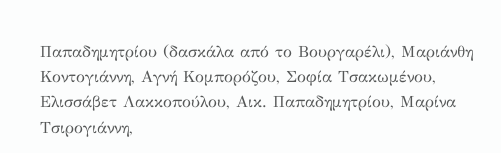Παπαδημητρίου (δασκάλα από το Βουργαρέλι), Μαριάνθη Κοντογιάννη, Αγνή Κομπορόζου, Σοφία Τσακωμένου, Ελισσάβετ Λακκοπούλου, Αικ. Παπαδημητρίου, Μαρίνα Τσιρογιάννη,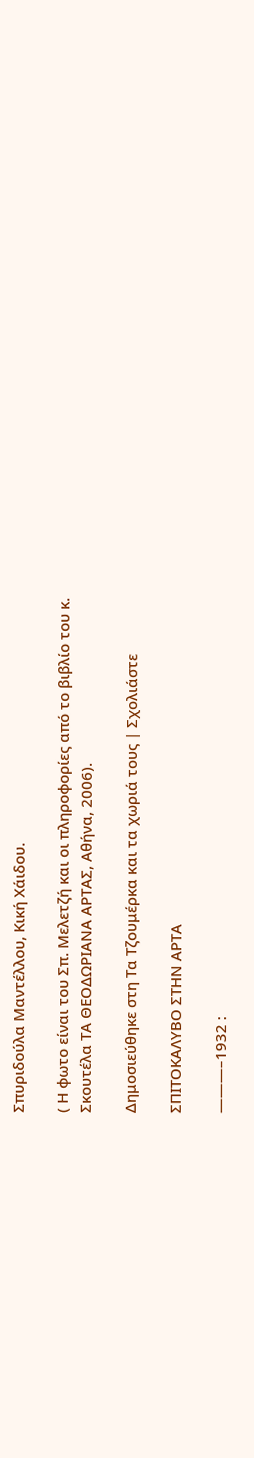Σπυριδούλα Μαντέλλου, Κική Χάιδου.

( Η φωτο είναι του Σπ. Μελετζή και οι πληροφορίες από το βιβλίο του κ. Σκουτέλα ΤΑ ΘΕΟΔΩΡΙΑΝΑ ΑΡΤΑΣ, Αθήνα, 2006).

Δημοσιεύθηκε στη Τα Τζουμέρκα και τα χωριά τους | Σχολιάστε

ΣΠΙΤΟΚΑΛΥΒΟ ΣΤΗΝ ΑΡΤΑ

———–1932 :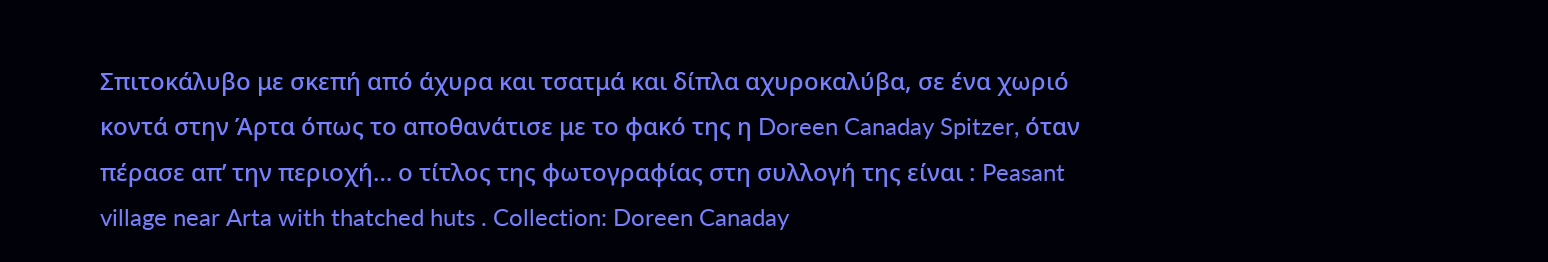Σπιτοκάλυβο με σκεπή από άχυρα και τσατμά και δίπλα αχυροκαλύβα, σε ένα χωριό κοντά στην Άρτα όπως το αποθανάτισε με το φακό της η Doreen Canaday Spitzer, όταν πέρασε απ’ την περιοχή… ο τίτλος της φωτογραφίας στη συλλογή της είναι : Peasant village near Arta with thatched huts . Collection: Doreen Canaday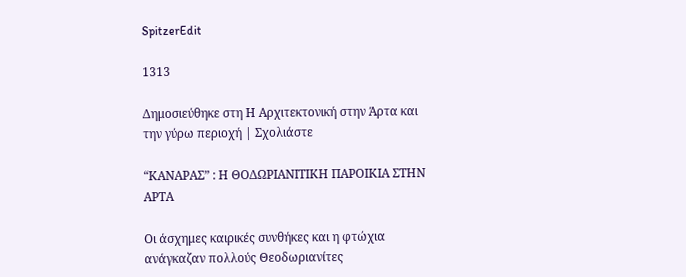SpitzerEdit

1313

Δημοσιεύθηκε στη Η Αρχιτεκτονική στην Άρτα και την γύρω περιοχή | Σχολιάστε

“ΚΑΝΑΡΑΣ” : Η ΘΟΔΩΡΙΑΝΙΤΙΚΗ ΠΑΡΟΙΚΙΑ ΣΤΗΝ ΑΡΤΑ

Οι άσχημες καιρικές συνθήκες και η φτώχια ανάγκαζαν πολλούς Θεοδωριανίτες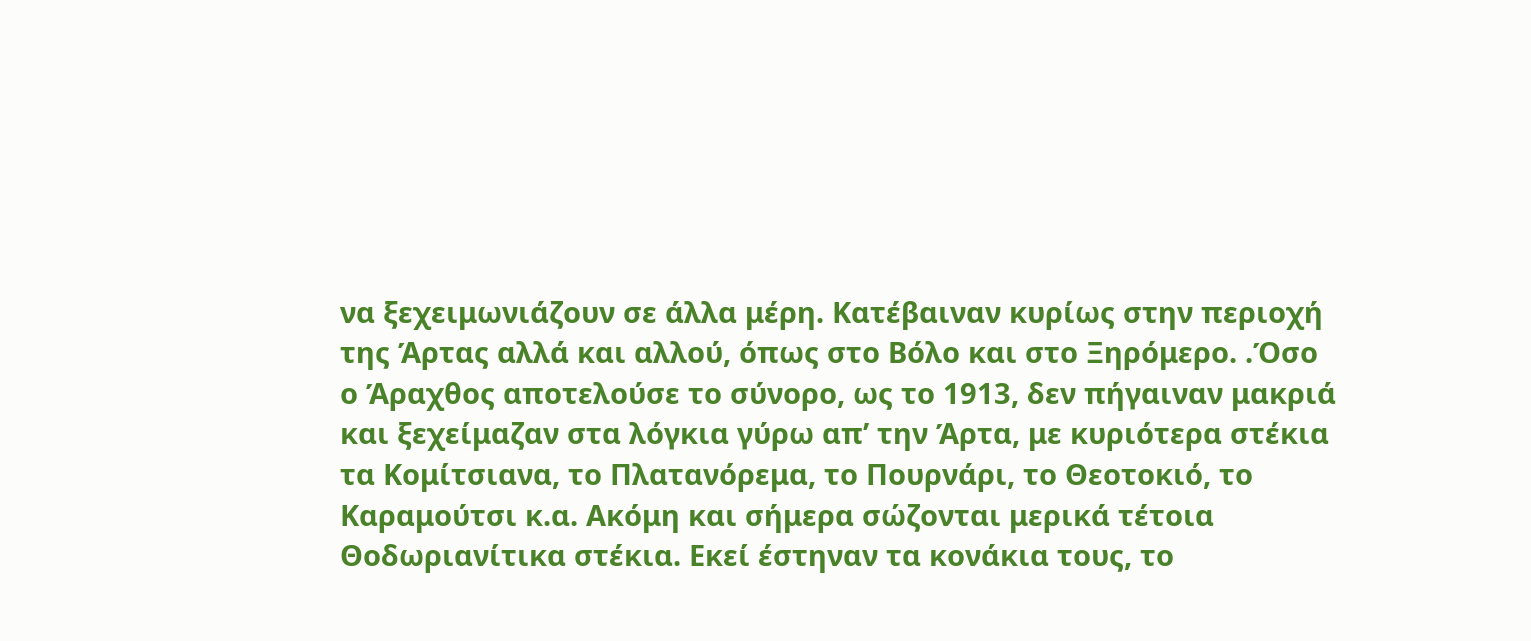να ξεχειμωνιάζουν σε άλλα μέρη. Κατέβαιναν κυρίως στην περιοχή της Άρτας αλλά και αλλού, όπως στο Βόλο και στο Ξηρόμερο. .Όσο ο Άραχθος αποτελούσε το σύνορο, ως το 1913, δεν πήγαιναν μακριά και ξεχείμαζαν στα λόγκια γύρω απ’ την Άρτα, με κυριότερα στέκια τα Κομίτσιανα, το Πλατανόρεμα, το Πουρνάρι, το Θεοτοκιό, το Καραμούτσι κ.α. Ακόμη και σήμερα σώζονται μερικά τέτοια Θοδωριανίτικα στέκια. Εκεί έστηναν τα κονάκια τους, το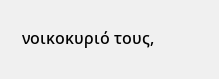νοικοκυριό τους,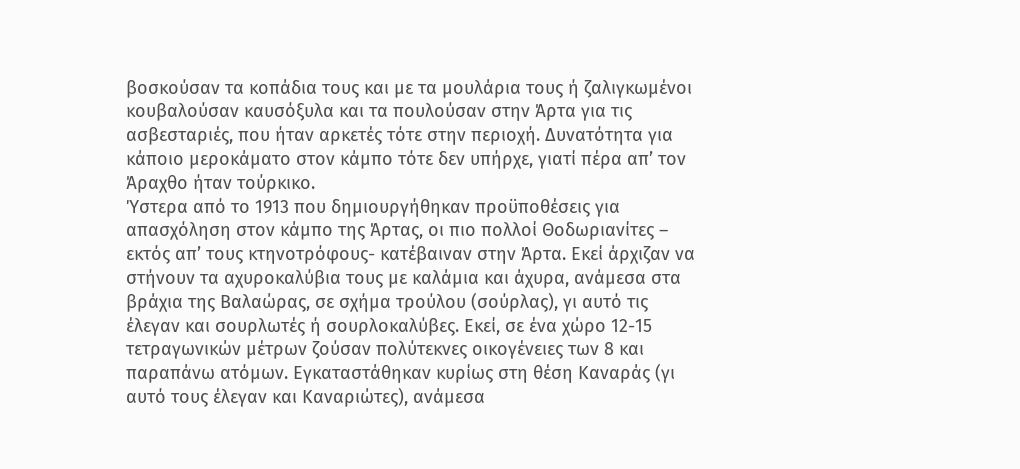βοσκούσαν τα κοπάδια τους και με τα μουλάρια τους ή ζαλιγκωμένοι κουβαλούσαν καυσόξυλα και τα πουλούσαν στην Άρτα για τις ασβεσταριές, που ήταν αρκετές τότε στην περιοχή. Δυνατότητα για κάποιο μεροκάματο στον κάμπο τότε δεν υπήρχε, γιατί πέρα απ’ τον Άραχθο ήταν τούρκικο.
Ύστερα από το 1913 που δημιουργήθηκαν προϋποθέσεις για απασχόληση στον κάμπο της Άρτας, οι πιο πολλοί Θοδωριανίτες – εκτός απ’ τους κτηνοτρόφους- κατέβαιναν στην Άρτα. Εκεί άρχιζαν να στήνουν τα αχυροκαλύβια τους με καλάμια και άχυρα, ανάμεσα στα βράχια της Βαλαώρας, σε σχήμα τρούλου (σούρλας), γι αυτό τις έλεγαν και σουρλωτές ή σουρλοκαλύβες. Εκεί, σε ένα χώρο 12-15 τετραγωνικών μέτρων ζούσαν πολύτεκνες οικογένειες των 8 και παραπάνω ατόμων. Εγκαταστάθηκαν κυρίως στη θέση Καναράς (γι αυτό τους έλεγαν και Καναριώτες), ανάμεσα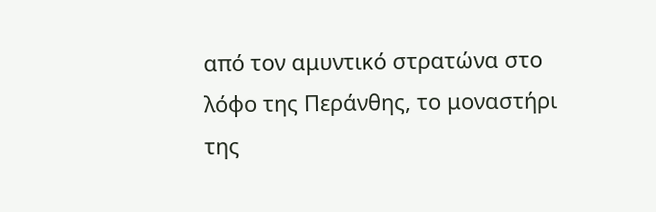από τον αμυντικό στρατώνα στο λόφο της Περάνθης, το μοναστήρι της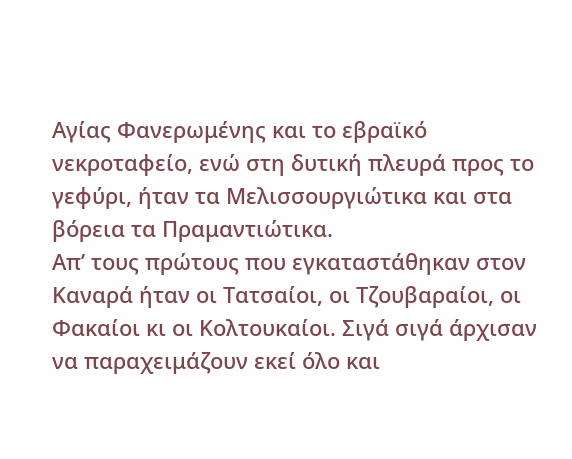Αγίας Φανερωμένης και το εβραϊκό νεκροταφείο, ενώ στη δυτική πλευρά προς το γεφύρι, ήταν τα Μελισσουργιώτικα και στα βόρεια τα Πραμαντιώτικα.
Απ’ τους πρώτους που εγκαταστάθηκαν στον Καναρά ήταν οι Τατσαίοι, οι Τζουβαραίοι, οι Φακαίοι κι οι Κολτουκαίοι. Σιγά σιγά άρχισαν να παραχειμάζουν εκεί όλο και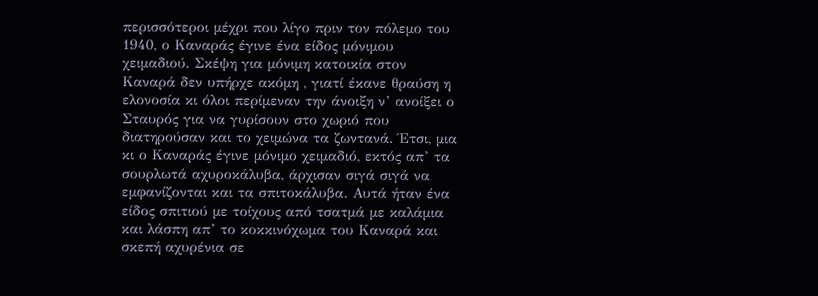περισσότεροι μέχρι που λίγο πριν τον πόλεμο του 1940, ο Καναράς έγινε ένα είδος μόνιμου χειμαδιού. Σκέψη για μόνιμη κατοικία στον Καναρά δεν υπήρχε ακόμη , γιατί έκανε θραύση η ελονοσία κι όλοι περίμεναν την άνοιξη ν’ ανοίξει ο Σταυρός για να γυρίσουν στο χωριό που διατηρούσαν και το χειμώνα τα ζωντανά. Έτσι, μια κι ο Καναράς έγινε μόνιμο χειμαδιό, εκτός απ’ τα σουρλωτά αχυροκάλυβα, άρχισαν σιγά σιγά να εμφανίζονται και τα σπιτοκάλυβα. Αυτά ήταν ένα είδος σπιτιού με τοίχους από τσατμά με καλάμια και λάσπη απ’ το κοκκινόχωμα του Καναρά και σκεπή αχυρένια σε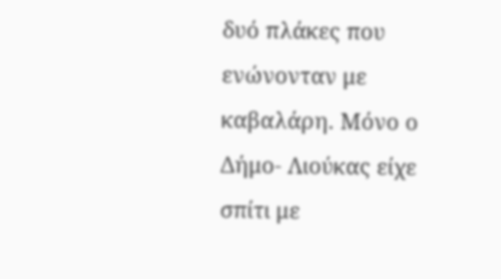δυό πλάκες που ενώνονταν με καβαλάρη. Μόνο ο Δήμο- Λιούκας είχε σπίτι με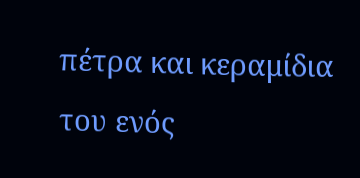πέτρα και κεραμίδια του ενός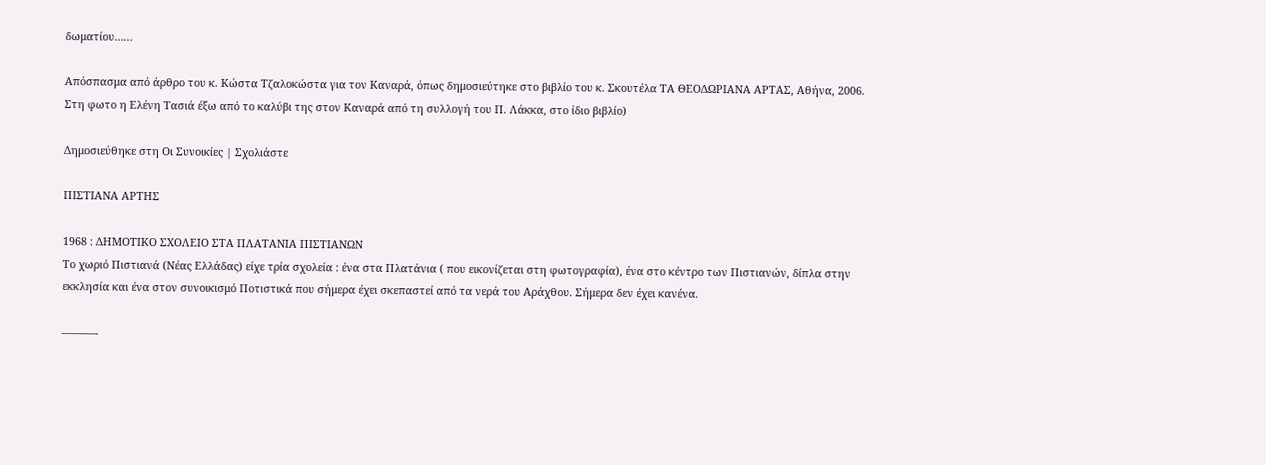δωματίου……

Απόσπασμα από άρθρο του κ. Κώστα Τζαλοκώστα για τον Καναρά, όπως δημοσιεύτηκε στο βιβλίο του κ. Σκουτέλα ΤΑ ΘΕΟΔΩΡΙΑΝΑ ΑΡΤΑΣ, Αθήνα, 2006. Στη φωτο η Ελένη Τασιά έξω από το καλύβι της στον Καναρά από τη συλλογή του Π. Λάκκα, στο ίδιο βιβλίο)

Δημοσιεύθηκε στη Οι Συνοικίες | Σχολιάστε

ΠΙΣΤΙΑΝΑ ΑΡΤΗΣ

1968 : ΔΗΜΟΤΙΚΟ ΣΧΟΛΕΙΟ ΣΤΑ ΠΛΑΤΑΝΙΑ ΠΙΣΤΙΑΝΩΝ
Το χωριό Πιστιανά (Νέας Ελλάδας) είχε τρία σχολεία : ένα στα Πλατάνια ( που εικονίζεται στη φωτογραφία), ένα στο κέντρο των Πιστιανών, δίπλα στην εκκλησία και ένα στον συνοικισμό Ποτιστικά που σήμερα έχει σκεπαστεί από τα νερά του Αράχθου. Σήμερα δεν έχει κανένα.

———-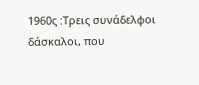1960ς :Τρεις συνάδελφοι δάσκαλοι, που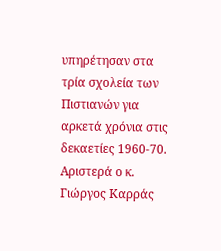υπηρέτησαν στα τρία σχολεία των Πιστιανών για αρκετά χρόνια στις δεκαετίες 1960-70. Αριστερά ο κ. Γιώργος Καρράς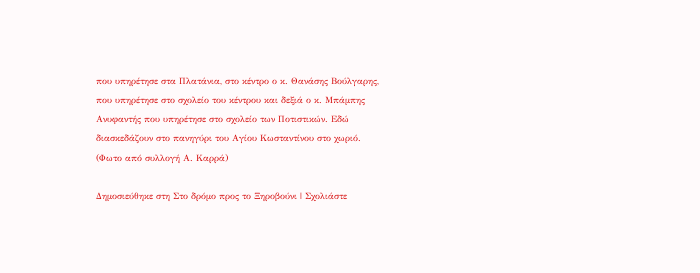που υπηρέτησε στα Πλατάνια, στο κέντρο ο κ. Θανάσης Βούλγαρης, που υπηρέτησε στο σχολείο του κέντρου και δεξιά ο κ. Μπάμπης Ανυφαντής που υπηρέτησε στο σχολείο των Ποτιστικών. Εδώ διασκεδάζουν στο πανηγύρι του Αγίου Κωσταντίνου στο χωριό. (Φωτο από συλλογή Α. Καρρά)

Δημοσιεύθηκε στη Στο δρόμο προς το Ξηροβούνι | Σχολιάστε